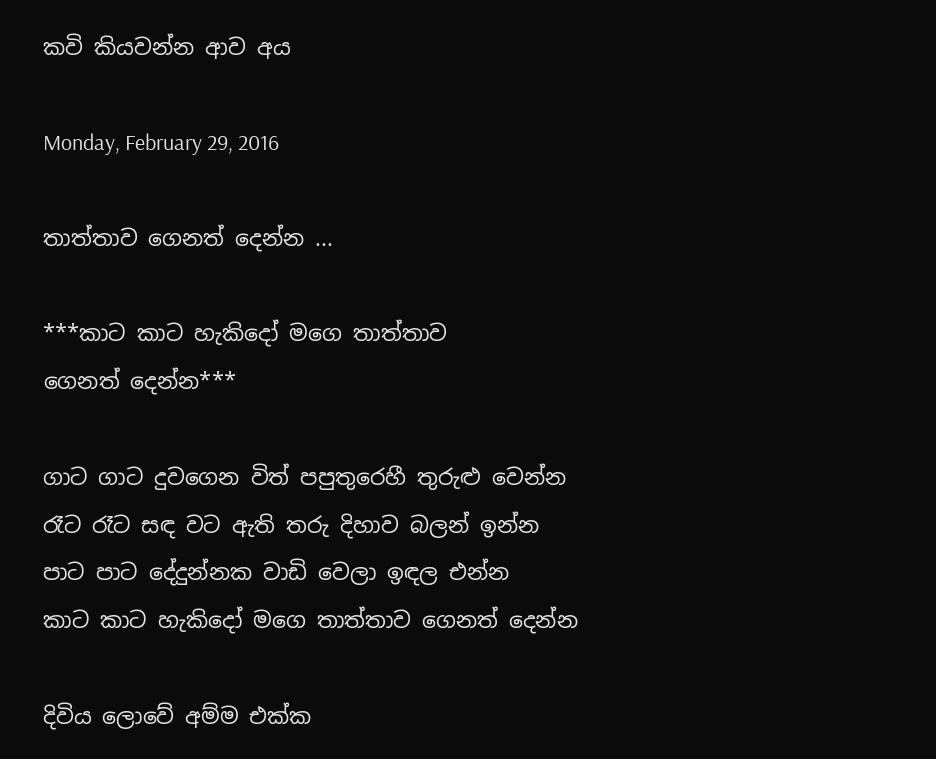කවි කියවන්න ආව අය

Monday, February 29, 2016

තාත්තාව ගෙනත් දෙන්න ...

***කාට කාට හැකිදෝ මගෙ තාත්තාව
ගෙනත් දෙන්න***

ගාට ගාට දුවගෙන විත් පපුතුරෙහී තුරුළු වෙන්න
රෑට රෑට සඳ වට ඇති තරු දිහාව බලන් ඉන්න
පාට පාට දේදුන්නක වාඩි වෙලා ඉඳල එන්න
කාට කාට හැකිදෝ මගෙ තාත්තාව ගෙනත් දෙන්න

දිවිය ලොවේ අම්ම එක්ක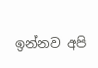ඉන්නව අපි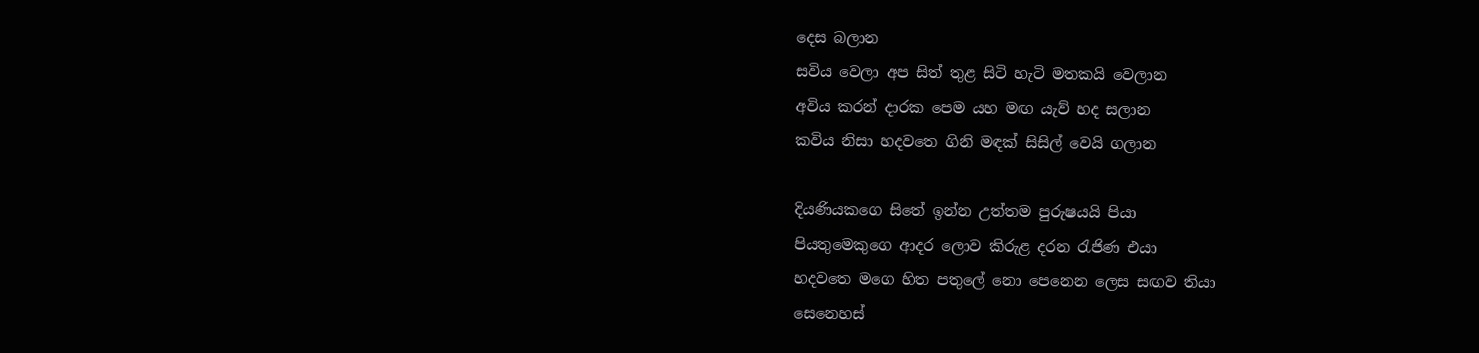දෙස බලාන
සවිය වෙලා අප සිත් තුළ සිටි හැටි මතකයි වෙලාන
අවිය කරන් දාරක පෙම යහ මඟ යැව් හද සලාන
කවිය නිසා හදවතෙ ගිනි මඳක් සිසිල් වෙයි ගලාන

දියණියකගෙ සිතේ ඉන්න උත්තම පුරුෂයයි පියා
පියතුමෙකුගෙ ආදර ලොව කිරුළ දරන රැජිණ එයා
හදවතෙ මගෙ හිත පතුලේ නො පෙනෙන ලෙස සඟව තියා
සෙනෙහස්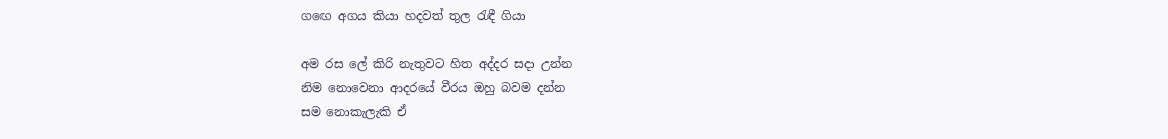ගඟෙ අගය කියා හදවත් තුල රැඳී ගියා

අම රස ලේ කිරි නැතුවට හිත අද්දර සදා උන්න
නිම නොවෙනා ආදරයේ වීරය ඔහු බවම දන්න
සම නොකැලැකි ඒ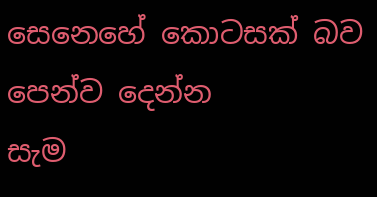සෙනෙහේ කොටසක් බව පෙන්ව දෙන්න
සැම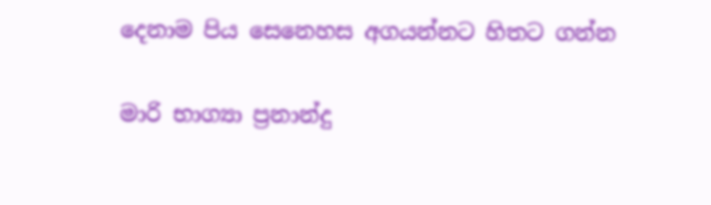දෙනාම පිය සෙනෙහස අගයන්නට හිතට ගන්න

මාරි භාග්‍යා ප්‍රනාන්දු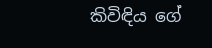කිවිඳිය ගේ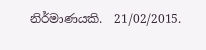නිර්මාණයකි.  21/02/2015.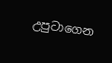උපුටාගෙන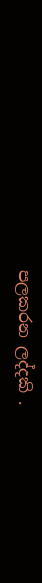පලකරන ලද්දකි .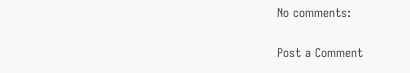No comments:

Post a Comment